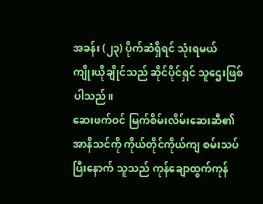အခန်း (၂၃) ပိုက်ဆံရှိရင် သုံးရမယ်
ကျိုးယိုချိုင်သည် ဆိုင်ပိုင်ရှင် သူဌေးဖြစ်ပါသည်။
ဆေးဖက်ဝင် မြက်စိမ်းလိမ်းဆေးဆီ၏ အာနိသင်ကို ကိုယ်တိုင်ကိုယ်ကျ စမ်းသပ်ပြီးနောက် သူသည် ကုန်ချောထွက်ကုန်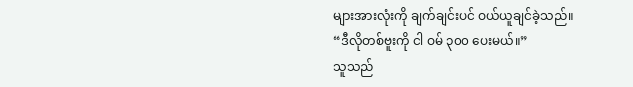များအားလုံးကို ချက်ချင်းပင် ဝယ်ယူချင်ခဲ့သည်။
“ဒီလိုတစ်ဗူးကို ငါ ဝမ် ၃၀၀ ပေးမယ်။”
သူသည်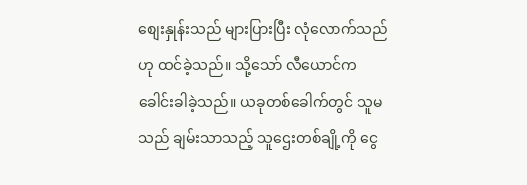စျေးနှုန်းသည် များပြားပြီး လုံလောက်သည်ဟု ထင်ခဲ့သည်။ သို့သော် လီယောင်က ခေါင်းခါခဲ့သည်။ ယခုတစ်ခေါက်တွင် သူမသည် ချမ်းသာသည့် သူဌေးတစ်ချို့ကို ငွေ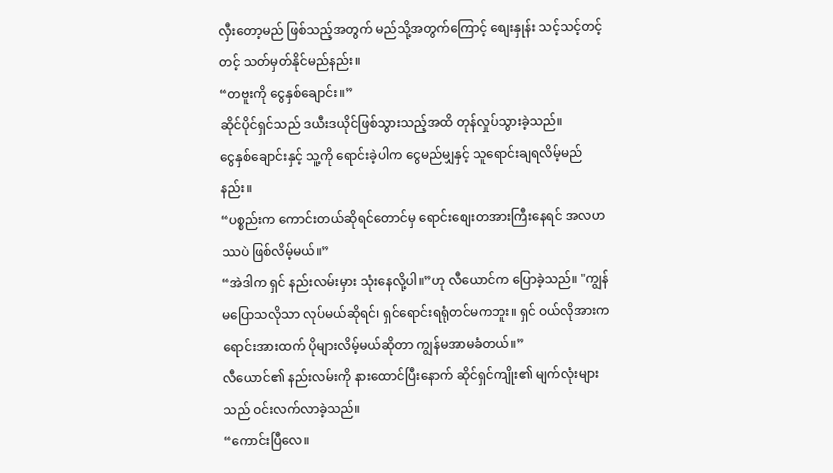လှီးတော့မည် ဖြစ်သည့်အတွက် မည်သို့အတွက်ကြောင့် စျေးနှုန်း သင့်သင့်တင့်တင့် သတ်မှတ်နိုင်မည်နည်း။
“တဗူးကို ငွေနှစ်ချောင်း။”
ဆိုင်ပိုင်ရှင်သည် ဒယီးဒယိုင်ဖြစ်သွားသည့်အထိ တုန်လှုပ်သွားခဲ့သည်။
ငွေနှစ်ချောင်းနှင့် သူ့ကို ရောင်းခဲ့ပါက ငွေမည်မျှနှင့် သူရောင်းချရလိမ့်မည်နည်း။
“ပစ္စည်းက ကောင်းတယ်ဆိုရင်တောင်မှ ရောင်းစျေးတအားကြီးနေရင် အလဟဿပဲ ဖြစ်လိမ့်မယ်။”
“အဲဒါက ရှင် နည်းလမ်းမှား သုံးနေလို့ပါ။”ဟု လီယောင်က ပြောခဲ့သည်။ "ကျွန်မပြောသလိုသာ လုပ်မယ်ဆိုရင်၊ ရှင်ရောင်းရရုံတင်မကဘူး။ ရှင် ဝယ်လိုအားက ရောင်းအားထက် ပိုများလိမ့်မယ်ဆိုတာ ကျွန်မအာမခံတယ်။”
လီယောင်၏ နည်းလမ်းကို နားထောင်ပြီးနောက် ဆိုင်ရှင်ကျိုး၏ မျက်လုံးများသည် ဝင်းလက်လာခဲ့သည်။
“ကောင်းပြီလေ။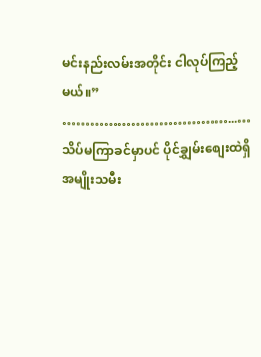မင်းနည်းလမ်းအတိုင်း ငါလုပ်ကြည့်မယ်။”
………………………………...…
သိပ်မကြာခင်မှာပင် ပိုင်ချွှမ်းစျေးထဲရှိ အမျိုးသမီး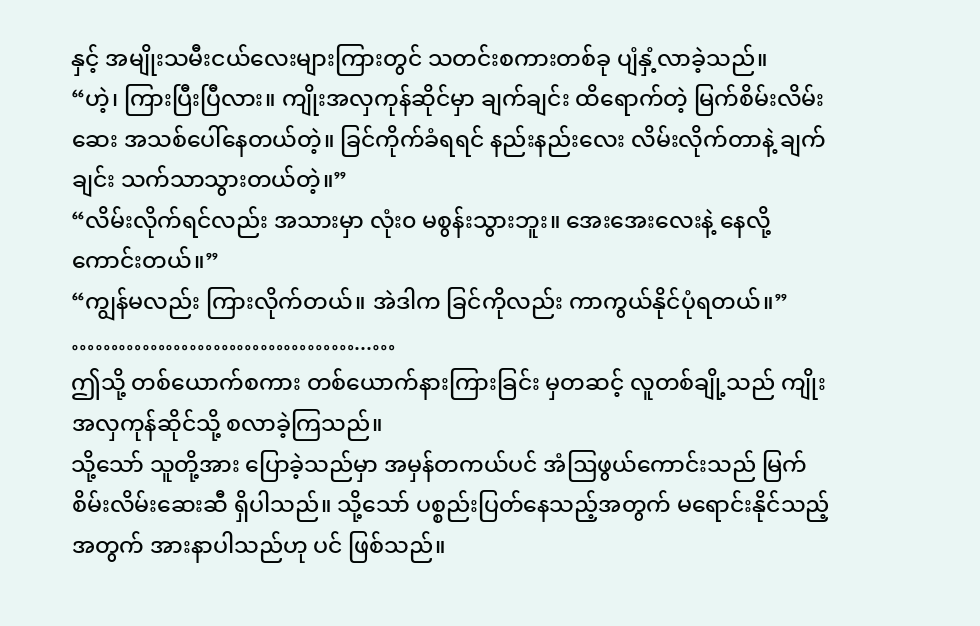နှင့် အမျိုးသမီးငယ်လေးများကြားတွင် သတင်းစကားတစ်ခု ပျံနှံ့လာခဲ့သည်။
“ဟဲ့၊ ကြားပြီးပြီလား။ ကျိုးအလှကုန်ဆိုင်မှာ ချက်ချင်း ထိရောက်တဲ့ မြက်စိမ်းလိမ်းဆေး အသစ်ပေါ်နေတယ်တဲ့။ ခြင်ကိုက်ခံရရင် နည်းနည်းလေး လိမ်းလိုက်တာနဲ့ ချက်ချင်း သက်သာသွားတယ်တဲ့။”
“လိမ်းလိုက်ရင်လည်း အသားမှာ လုံး၀ မစွန်းသွားဘူး။ အေးအေးလေးနဲ့ နေလို့ကောင်းတယ်။”
“ကျွန်မလည်း ကြားလိုက်တယ်။ အဲဒါက ခြင်ကိုလည်း ကာကွယ်နိုင်ပုံရတယ်။”
………………………………...…
ဤသို့ တစ်ယောက်စကား တစ်ယောက်နားကြားခြင်း မှတဆင့် လူတစ်ချို့သည် ကျိုးအလှကုန်ဆိုင်သို့ စလာခဲ့ကြသည်။
သို့သော် သူတို့အား ပြောခဲ့သည်မှာ အမှန်တကယ်ပင် အံဩဖွယ်ကောင်းသည် မြက်စိမ်းလိမ်းဆေးဆီ ရှိပါသည်။ သို့သော် ပစ္စည်းပြတ်နေသည့်အတွက် မရောင်းနိုင်သည့်အတွက် အားနာပါသည်ဟု ပင် ဖြစ်သည်။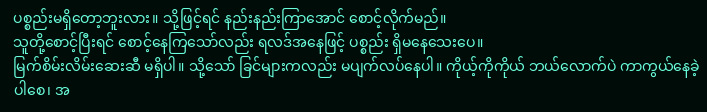ပစ္စည်းမရှိတော့ဘူးလား။ သို့ဖြင့်ရင် နည်းနည်းကြာအောင် စောင့်လိုက်မည်။
သူတို့စောင့်ပြီးရင် စောင့်နေကြသော်လည်း ရလဒ်အနေဖြင့် ပစ္စည်း ရှိမနေသေးပေ။
မြက်စိမ်းလိမ်းဆေးဆီ မရှိပါ။ သို့သော် ခြင်များကလည်း မပျက်လပ်နေပါ။ ကိုယ့်ကိုကိုယ် ဘယ်လောက်ပဲ ကာကွယ်နေခဲ့ပါစေ၊ အ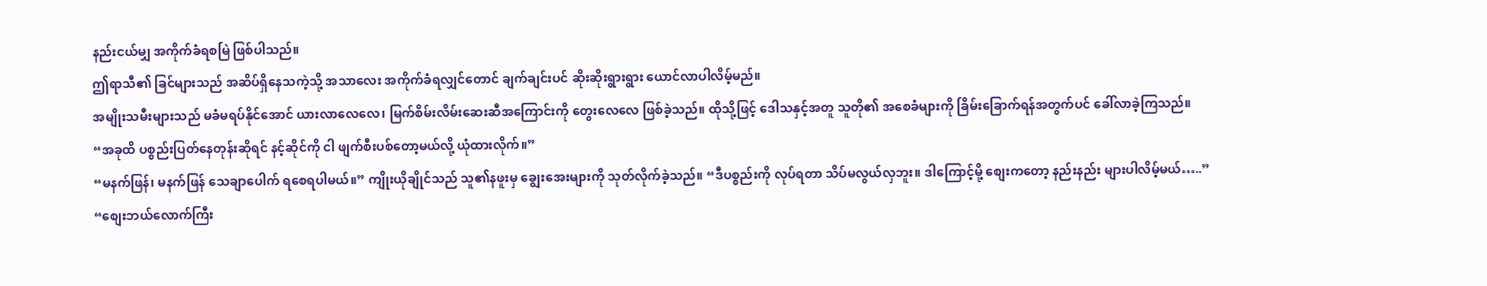နည်းငယ်မျှ အကိုက်ခံရစမြဲ ဖြစ်ပါသည်။
ဤရာသီ၏ ခြင်များသည် အဆိပ်ရှိနေသကဲ့သို့ အသာလေး အကိုက်ခံရလျှင်တောင် ချက်ချင်းပင် ဆိုးဆိုးရွားရွား ယောင်လာပါလိမ့်မည်။
အမျိုးသမီးများသည် မခံမရပ်နိုင်အောင် ယားလာလေလေ၊ မြက်စိမ်းလိမ်းဆေးဆီအကြောင်းကို တွေးလေလေ ဖြစ်ခဲ့သည်။ ထိုသို့ဖြင့် ဒေါသနှင့်အတူ သူတို၏ အစေခံများကို ခြိမ်းခြောက်ရန်အတွက်ပင် ခေါ်လာခဲ့ကြသည်။
“အခုထိ ပစ္စည်းပြတ်နေတုန်းဆိုရင် နင့်ဆိုင်ကို ငါ ဖျက်စီးပစ်တော့မယ်လို့ ယုံထားလိုက်။”
“မနက်ဖြန်၊ မနက်ဖြန် သေချာပေါက် ရစေရပါမယ်။” ကျိုးယိုချိုင်သည် သူ၏နဖူးမှ ချွေးအေးများကို သုတ်လိုက်ခဲ့သည်။ “ဒီပစ္စည်းကို လုပ်ရတာ သိပ်မလွယ်လှဘူး။ ဒါကြောင့်မို့ စျေးကတော့ နည်းနည်း များပါလိမ့်မယ်…..”
“စျေးဘယ်လောက်ကြီး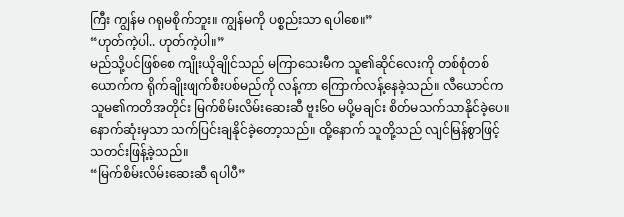ကြီး ကျွန်မ ဂရုမစိုက်ဘူး။ ကျွန်မကို ပစ္စည်းသာ ရပါစေ။”
“ဟုတ်ကဲ့ပါ.. ဟုတ်ကဲ့ပါ။”
မည်သို့ပင်ဖြစ်စေ ကျိုးယိုချိုင်သည် မကြာသေးမီက သူ၏ဆိုင်လေးကို တစ်စုံတစ်ယောက်က ရိုက်ချိုးဖျက်စီးပစ်မည်ကို လန့်ကာ ကြောက်လန့်နေခဲ့သည်။ လီယောင်က သူမ၏ကတိအတိုင်း မြက်စိမ်းလိမ်းဆေးဆီ ဗူး၆၀ မပို့မချင်း စိတ်မသက်သာနိုင်ခဲ့ပေ။ နောက်ဆုံးမှသာ သက်ပြင်းချနိုင်ခဲ့တော့သည်။ ထို့နောက် သူတို့သည် လျင်မြန်စွာဖြင့် သတင်းဖြန့်ခဲ့သည်။
“မြက်စိမ်းလိမ်းဆေးဆီ ရပါပီ”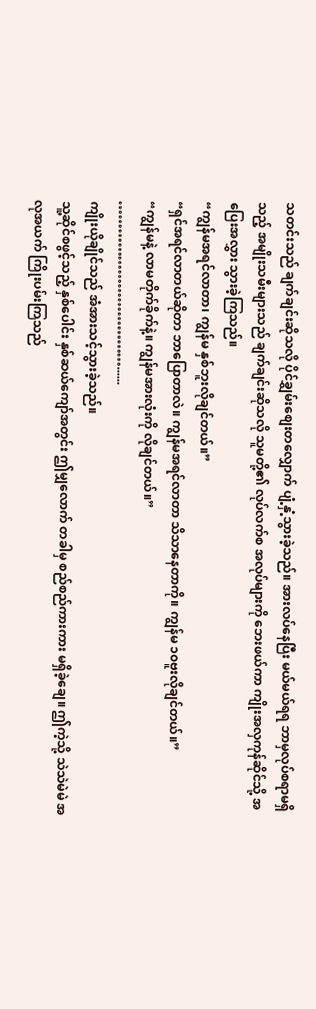သတင်းသည် ချက်ချင်းဆိုသလို ပိုင်ချွှမ်းစျေးတလျှောက် ပျံ့နှံ့သွားခဲ့သည်။ အားလပ်နေပြီး မယ်မယ်ရရ ဘာမှလုပ်စရာမရှိသည့် အမျိုးသမီးများသည် ချက်ချင်းဆိုသလို သူမတို့၏ လုပ်လက်စ အလုပ်များကို ဘေးဖယ်ကာ ကျိုးအလှကုန်ဆိုင်သို့ အပြေးအလွှား သွားခဲ့ကြသည်။
“ကျွန်မအရင်လာတာ၊ ကျွန်မ နှစ်ဘူးလိုချင်တယ်။”
“ရှင်အရင်လာတယ်ဆိုတာ ဘာပြောတာလဲ။ ကျွန်မအရင်လာတာ သိသာနေတာကို။ ကျွန်မ ၁၀ဗူးလိုချင်တယ်။”
“ကျွန်မနဲ့ လာမတိုက်ခိုက်နဲ့။ ကျွန်မအားလုံးကို လိုချင်တယ်။”
………………………………......
ကျိုးယိုချိုင်သည် အံအားသင့်သွားခဲ့သည်။
သူ့ဆိုင်စဖွင့်သည့် နှစ်ပေါင်း နှစ်ဆယ်ကျော်အတွင်း ဤမျှလောက် တခါမှ စည်စည်ကားကား မရှိခဲ့ချေ။ ဤကဲ့သို့ သဲသဲမဲမဲ အလုအယက် ကြိုးပမ်းကြသည်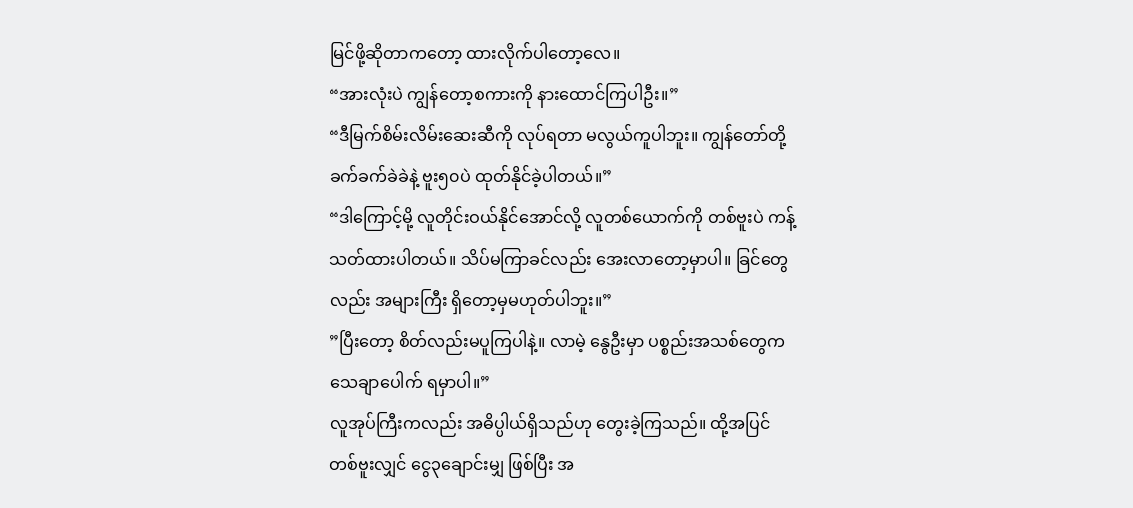မြင်ဖို့ဆိုတာကတော့ ထားလိုက်ပါတော့လေ။
“အားလုံးပဲ ကျွန်တော့စကားကို နားထောင်ကြပါဦး။”
“ဒီမြက်စိမ်းလိမ်းဆေးဆီကို လုပ်ရတာ မလွယ်ကူပါဘူး။ ကျွန်တော်တို့ ခက်ခက်ခဲခဲနဲ့ ဗူး၅၀ပဲ ထုတ်နိုင်ခဲ့ပါတယ်။”
“ဒါကြောင့်မို့ လူတိုင်းဝယ်နိုင်အောင်လို့ လူတစ်ယောက်ကို တစ်ဗူးပဲ ကန့်သတ်ထားပါတယ်။ သိပ်မကြာခင်လည်း အေးလာတော့မှာပါ။ ခြင်တွေလည်း အများကြီး ရှိတော့မှမဟုတ်ပါဘူး။”
”ပြီးတော့ စိတ်လည်းမပူကြပါနဲ့။ လာမဲ့ နွေဦးမှာ ပစ္စည်းအသစ်တွေက သေချာပေါက် ရမှာပါ။”
လူအုပ်ကြီးကလည်း အဓိပ္ပါယ်ရှိသည်ဟု တွေးခဲ့ကြသည်။ ထို့အပြင် တစ်ဗူးလျှင် ငွေ၃ချောင်းမျှ ဖြစ်ပြီး အ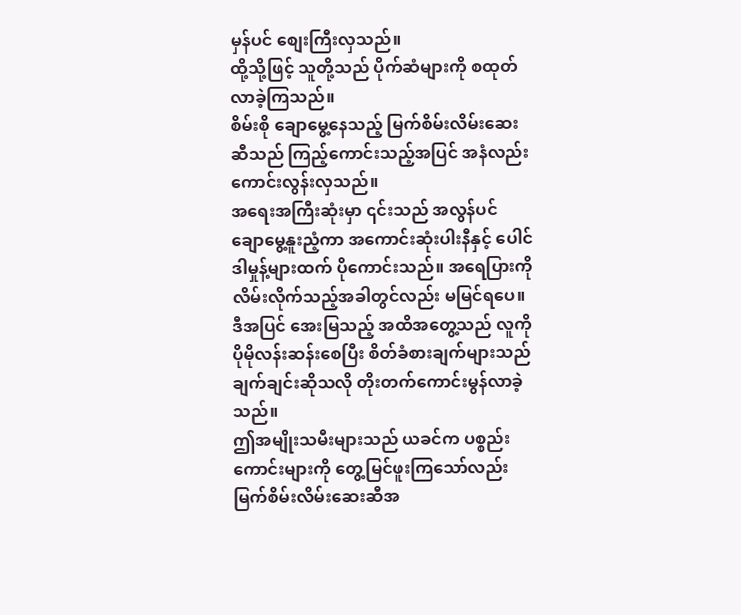မှန်ပင် စျေးကြီးလှသည်။
ထို့သို့ဖြင့် သူတို့သည် ပိုက်ဆံများကို စထုတ်လာခဲ့ကြသည်။
စိမ်းစို ချောမွေ့နေသည့် မြက်စိမ်းလိမ်းဆေးဆီသည် ကြည့်ကောင်းသည့်အပြင် အနံလည်း ကောင်းလွန်းလှသည်။
အရေးအကြီးဆုံးမှာ ၎င်းသည် အလွန်ပင် ချောမွေ့နူးညံ့ကာ အကောင်းဆုံးပါးနီနှင့် ပေါင်ဒါမှုန့်များထက် ပိုကောင်းသည်။ အရေပြားကို လိမ်းလိုက်သည့်အခါတွင်လည်း မမြင်ရပေ။ ဒီအပြင် အေးမြသည့် အထိအတွေ့သည် လူကို ပိုမိုလန်းဆန်းစေပြီး စိတ်ခံစားချက်များသည် ချက်ချင်းဆိုသလို တိုးတက်ကောင်းမွန်လာခဲ့သည်။
ဤအမျိုးသမီးများသည် ယခင်က ပစ္စည်းကောင်းများကို တွေ့မြင်ဖူးကြသော်လည်း မြက်စိမ်းလိမ်းဆေးဆီအ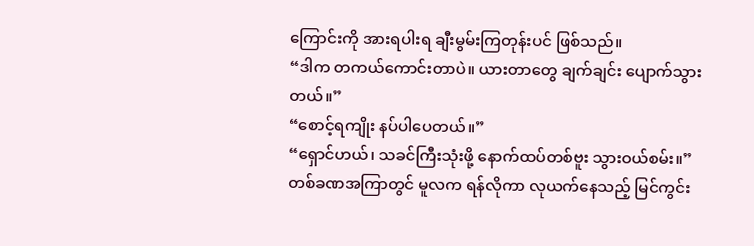ကြောင်းကို အားရပါးရ ချီးမွမ်းကြတုန်းပင် ဖြစ်သည်။
“ဒါက တကယ်ကောင်းတာပဲ။ ယားတာတွေ ချက်ချင်း ပျောက်သွားတယ်။”
“စောင့်ရကျိုး နပ်ပါပေတယ်။”
“ရှောင်ဟယ်၊ သခင်ကြီးသုံးဖို့ နောက်ထပ်တစ်ဗူး သွားဝယ်စမ်း။”
တစ်ခဏအကြာတွင် မူလက ရန်လိုကာ လုယက်နေသည့် မြင်ကွင်း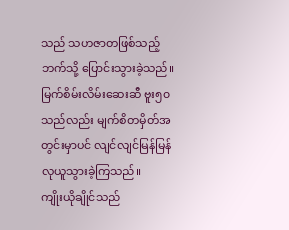သည် သဟဇာတဖြစ်သည့်ဘက်သို့ ပြောင်းသွားခဲ့သည်။
မြက်စိမ်းလိမ်းဆေးဆီ ဗူး၅၀သည်လည်း မျက်စိတမှိတ်အတွင်းမှာပင် လျင်လျင်မြန်မြန် လုယူသွားခဲ့ကြသည်။
ကျိုးယိုချိုင်သည်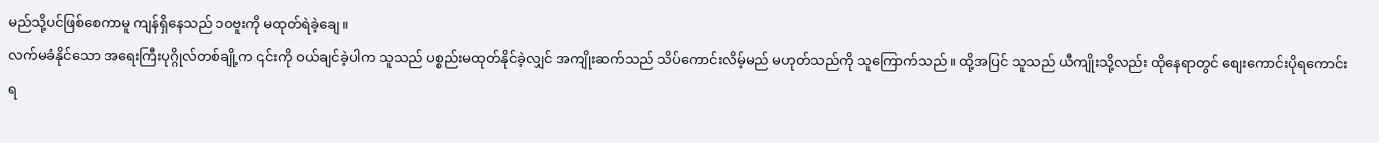မည်သို့ပင်ဖြစ်စေကာမူ ကျန်ရှိနေသည် ၁၀ဗူးကို မထုတ်ရဲခဲ့ချေ။
လက်မခံနိုင်သော အရေးကြီးပုဂ္ဂိုလ်တစ်ချို့က ၎င်းကို ဝယ်ချင်ခဲ့ပါက သူသည် ပစ္စည်းမထုတ်နိုင်ခဲ့လျှင် အကျိုးဆက်သည် သိပ်ကောင်းလိမ့်မည် မဟုတ်သည်ကို သူကြောက်သည်။ ထို့အပြင် သူသည် ယီကျိုးသို့လည်း ထိုနေရာတွင် စျေးကောင်းပိုရကောင်း ရ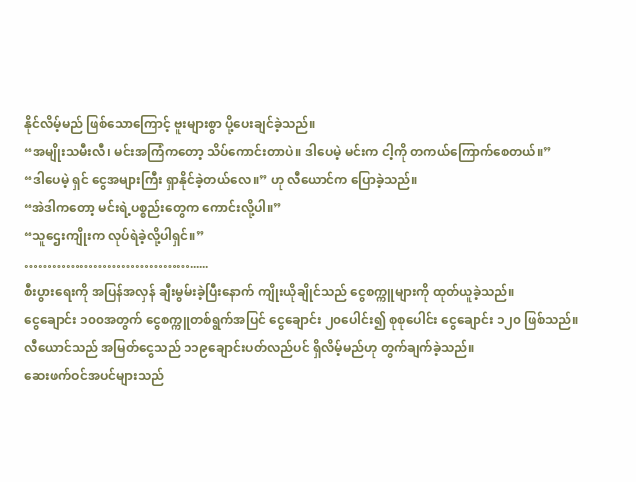နိုင်လိမ့်မည် ဖြစ်သောကြောင့် ဗူးများစွာ ပို့ပေးချင်ခဲ့သည်။
“အမျိုးသမီးလီ၊ မင်းအကြံကတော့ သိပ်ကောင်းတာပဲ။ ဒါပေမဲ့ မင်းက ငါ့ကို တကယ်ကြောက်စေတယ်။”
“ဒါပေမဲ့ ရှင် ငွေအများကြီး ရှာနိုင်ခဲ့တယ်လေ။” ဟု လီယောင်က ပြောခဲ့သည်။
“အဲဒါကတော့ မင်းရဲ့ပစ္စည်းတွေက ကောင်းလို့ပါ။”
“သူဌေးကျိုးက လုပ်ရဲခဲ့လို့ပါရှင်။”
………………………………......
စီးပွားရေးကို အပြန်အလှန် ချီးမွမ်းခဲ့ပြီးနောက် ကျိုးယိုချိုင်သည် ငွေစက္ကူများကို ထုတ်ယူခဲ့သည်။
ငွေချောင်း ၁၀၀အတွက် ငွေစက္ကူတစ်ရွက်အပြင် ငွေချောင်း ၂၀ပေါင်း၍ စုစုပေါင်း ငွေချောင်း ၁၂၀ ဖြစ်သည်။
လီယောင်သည် အမြတ်ငွေသည် ၁၁၉ချောင်းပတ်လည်ပင် ရှိလိမ့်မည်ဟု တွက်ချက်ခဲ့သည်။
ဆေးဖက်ဝင်အပင်များသည်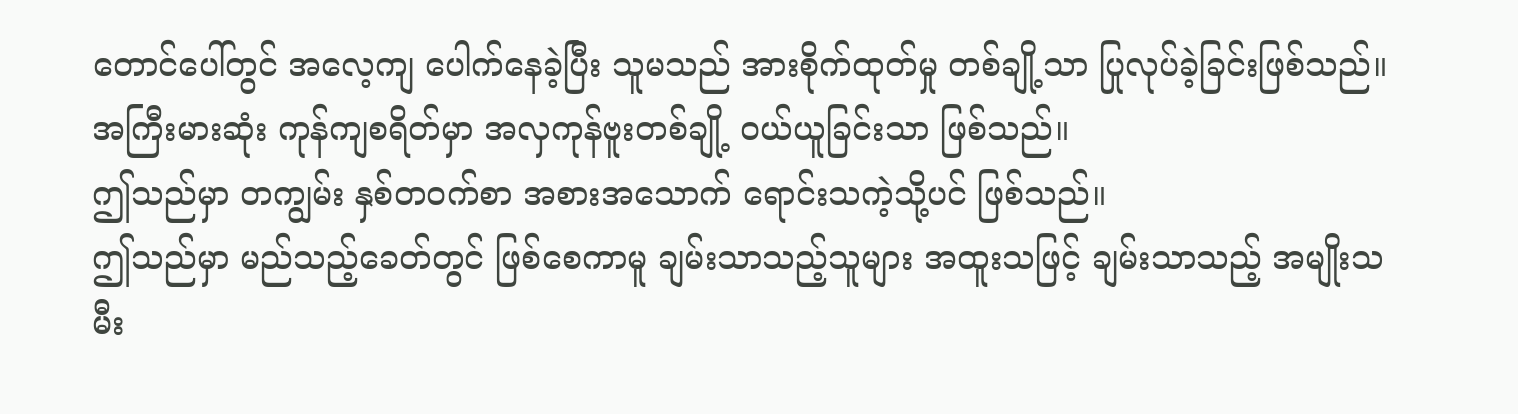တောင်ပေါ်တွင် အလေ့ကျ ပေါက်နေခဲ့ပြီး သူမသည် အားစိုက်ထုတ်မှု တစ်ချို့သာ ပြုလုပ်ခဲ့ခြင်းဖြစ်သည်။ အကြီးမားဆုံး ကုန်ကျစရိတ်မှာ အလှကုန်ဗူးတစ်ချို့ ဝယ်ယူခြင်းသာ ဖြစ်သည်။
ဤသည်မှာ တကျွမ်း နှစ်တဝက်စာ အစားအသောက် ရောင်းသကဲ့သို့ပင် ဖြစ်သည်။
ဤသည်မှာ မည်သည့်ခေတ်တွင် ဖြစ်စေကာမူ ချမ်းသာသည့်သူများ အထူးသဖြင့် ချမ်းသာသည့် အမျိုးသမီး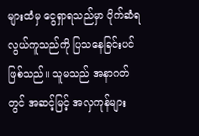များထံမှ ငွေရှာရသည်မှာ ပိုက်ဆံရ လွယ်ကူသည်ကို ပြသနေခြင်းပင် ဖြစ်သည်။ သူမသည် အနာဂတ်တွင် အဆင့်မြင့် အလှကုန်များ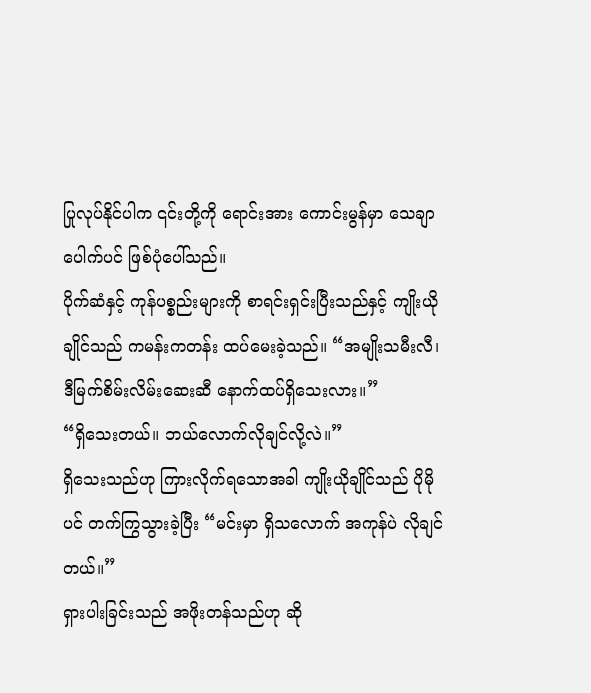ပြုလုပ်နိုင်ပါက ၎င်းတို့ကို ရောင်းအား ကောင်းမွန်မှာ သေချာပေါက်ပင် ဖြစ်ပုံပေါ်သည်။
ပိုက်ဆံနှင့် ကုန်ပစ္စည်းများကို စာရင်းရှင်းပြီးသည်နှင့် ကျိုးယိုချိုင်သည် ကမန်းကတန်း ထပ်မေးခဲ့သည်။ “အမျိုးသမီးလီ၊ ဒီမြက်စိမ်းလိမ်းဆေးဆီ နောက်ထပ်ရှိသေးလား။”
“ရှိသေးတယ်။ ဘယ်လောက်လိုချင်လို့လဲ။”
ရှိသေးသည်ဟု ကြားလိုက်ရသောအခါ ကျိုးယိုချိုင်သည် ပိုမိုပင် တက်ကြွသွားခဲ့ပြီး “မင်းမှာ ရှိသလောက် အကုန်ပဲ လိုချင်တယ်။”
ရှားပါးခြင်းသည် အဖိုးတန်သည်ဟု ဆို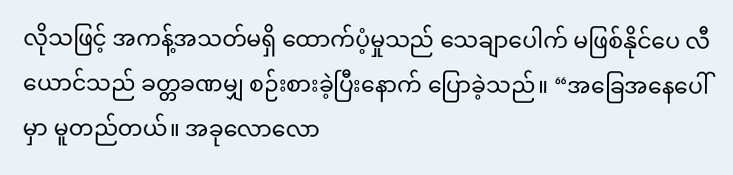လိုသဖြင့် အကန့်အသတ်မရှိ ထောက်ပံ့မှုသည် သေချာပေါက် မဖြစ်နိုင်ပေ လီယောင်သည် ခတ္တခဏမျှ စဉ်းစားခဲ့ပြီးနောက် ပြောခဲ့သည်။ “အခြေအနေပေါ်မှာ မူတည်တယ်။ အခုလောလော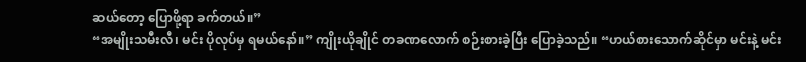ဆယ်တော့ ပြောဖို့ရာ ခက်တယ်။”
“အမျိုးသမီးလီ၊ မင်း ပိုလုပ်မှ ရမယ်နော်။” ကျိုးယိုချိုင် တခဏလောက် စဉ်းစားခဲ့ပြီး ပြောခဲ့သည်။ “ဟယ်စားသောက်ဆိုင်မှာ မင်းနဲ့ မင်း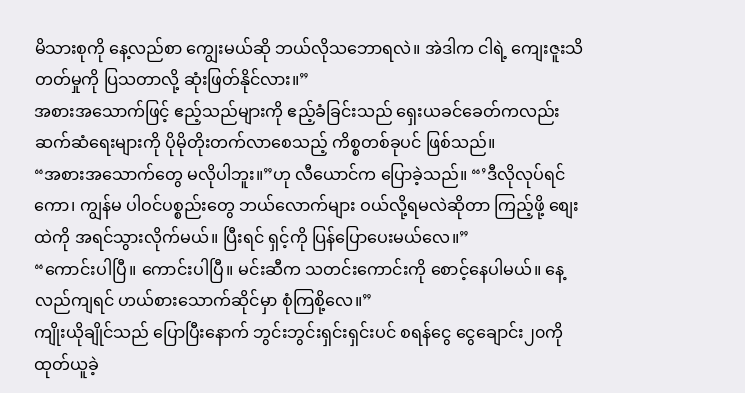မိသားစုကို နေ့လည်စာ ကျွေးမယ်ဆို ဘယ်လိုသဘောရလဲ။ အဲဒါက ငါရဲ့ ကျေးဇူးသိတတ်မှုကို ပြသတာလို့ ဆုံးဖြတ်နိုင်လား။”
အစားအသောက်ဖြင့် ဧည့်သည်များကို ဧည့်ခံခြင်းသည် ရှေးယခင်ခေတ်ကလည်း ဆက်ဆံရေးများကို ပိုမိုတိုးတက်လာစေသည့် ကိစ္စတစ်ခုပင် ဖြစ်သည်။
“အစားအသောက်တွေ မလိုပါဘူး။”ဟု လီယောင်က ပြောခဲ့သည်။ “’ဒီလိုလုပ်ရင်ကော၊ ကျွန်မ ပါဝင်ပစ္စည်းတွေ ဘယ်လောက်များ ဝယ်လို့ရမလဲဆိုတာ ကြည့်ဖို့ စျေးထဲကို အရင်သွားလိုက်မယ်။ ပြီးရင် ရှင့်ကို ပြန်ပြောပေးမယ်လေ။”
“ကောင်းပါပြီ။ ကောင်းပါပြီ။ မင်းဆီက သတင်းကောင်းကို စောင့်နေပါမယ်။ နေ့လည်ကျရင် ဟယ်စားသောက်ဆိုင်မှာ စုံကြစို့လေ။”
ကျိုးယိုချိုင်သည် ပြောပြီးနောက် ဘွင်းဘွင်းရှင်းရှင်းပင် စရန်ငွေ ငွေချောင်း၂၀ကို ထုတ်ယူခဲ့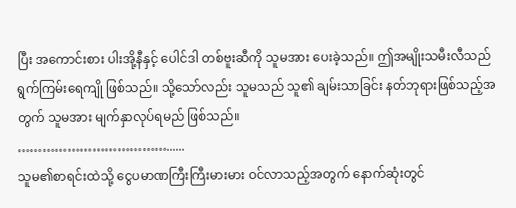ပြီး အကောင်းစား ပါးအို့နီနှင့် ပေါင်ဒါ တစ်ဗူးဆီကို သူမအား ပေးခဲ့သည်။ ဤအမျိုးသမီးလီသည် ရွက်ကြမ်းရေကျို ဖြစ်သည်။ သို့သော်လည်း သူမသည် သူ၏ ချမ်းသာခြင်း နတ်ဘုရားဖြစ်သည့်အတွက် သူမအား မျက်နှာလုပ်ရမည် ဖြစ်သည်။
………………………………......
သူမ၏စာရင်းထဲသို့ ငွေပမာဏကြီးကြီးမားမား ဝင်လာသည့်အတွက် နောက်ဆုံးတွင်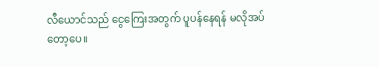လီယောင်သည် ငွေကြေးအတွက် ပူပန်နေရန် မလိုအပ်တော့ပေ။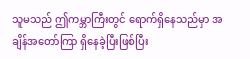သူမသည် ဤကမ္ဘာကြီးတွင် ရောက်ရှိနေသည်မှာ အချိန်အတော်ကြာ ရှိနေခဲ့ပြီးဖြစ်ပြီး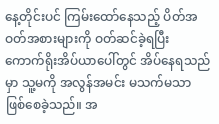နေ့တိုင်းပင် ကြမ်းထော်နေသည့် ပိတ်အဝတ်အစားများကို ဝတ်ဆင်ခဲ့ရပြီး ကောက်ရိုးအိပ်ယာပေါ်တွင် အိပ်နေရသည်မှာ သူ့မကို အလွန်အမင်း မသက်မသာ ဖြစ်စေခဲ့သည်။ အ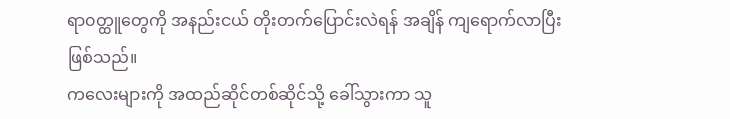ရာ၀တ္ထူတွေကို အနည်းငယ် တိုးတက်ပြောင်းလဲရန် အချိန် ကျရောက်လာပြီး ဖြစ်သည်။
ကလေးများကို အထည်ဆိုင်တစ်ဆိုင်သို့ ခေါ်သွားကာ သူ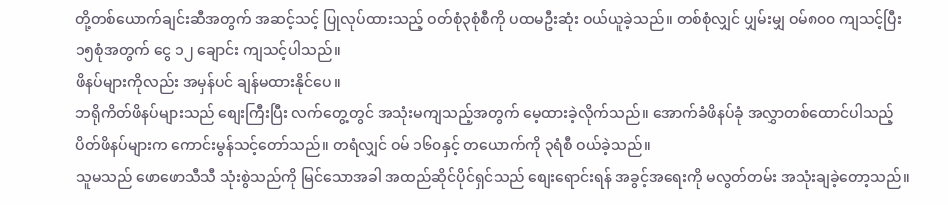တို့တစ်ယောက်ချင်းဆီအတွက် အဆင့်သင့် ပြုလုပ်ထားသည့် ဝတ်စုံ၃စုံစီကို ပထမဦးဆုံး ဝယ်ယူခဲ့သည်။ တစ်စုံလျှင် ပျှမ်းမျှ ဝမ်၈၀၀ ကျသင့်ပြီး ၁၅စုံအတွက် ငွေ ၁၂ ချောင်း ကျသင့်ပါသည်။
ဖိနပ်များကိုလည်း အမှန်ပင် ချန်မထားနိုင်ပေ။
ဘရိုကိတ်ဖိနပ်များသည် စျေးကြီးပြီး လက်တွေ့တွင် အသုံးမကျသည့်အတွက် မေ့ထားခဲ့လိုက်သည်။ အောက်ခံဖိနပ်ခုံ အလွှာတစ်ထောင်ပါသည့် ပိတ်ဖိနပ်များက ကောင်းမွန်သင့်တော်သည်။ တရံလျှင် ဝမ် ၁၆၀နှင့် တယောက်ကို ၃ရံစီ ဝယ်ခဲ့သည်။
သူမသည် ဖောဖောသီသီ သုံးစွဲသည်ကို မြင်သောအခါ အထည်ဆိုင်ပိုင်ရှင်သည် စျေးရောင်းရန် အခွင့်အရေးကို မလွတ်တမ်း အသုံးချခဲ့တော့သည်။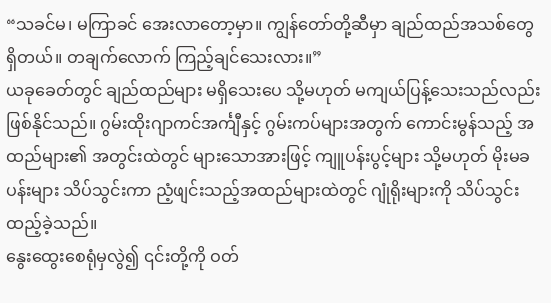“သခင်မ၊ မကြာခင် အေးလာတော့မှာ။ ကျွန်တော်တို့ဆီမှာ ချည်ထည်အသစ်တွေ ရှိတယ်။ တချက်လောက် ကြည့်ချင်သေးလား။”
ယခုခေတ်တွင် ချည်ထည်များ မရှိသေးပေ သို့မဟုတ် မကျယ်ပြန့်သေးသည်လည်း ဖြစ်နိုင်သည်။ ဂွမ်းထိုးဂျာကင်အင်္ကျီနှင့် ဂွမ်းကပ်များအတွက် ကောင်းမွန်သည့် အထည်များ၏ အတွင်းထဲတွင် များသောအားဖြင့် ကျူပန်းပွင့်များ သို့မဟုတ် မိုးမခပန်းများ သိပ်သွင်းကာ ညံ့ဖျင်းသည့်အထည်များထဲတွင် ဂျုံရိုးများကို သိပ်သွင်းထည့်ခဲ့သည်။
နွေးထွေးစေရုံမှလွဲ၍ ၎င်းတို့ကို ဝတ်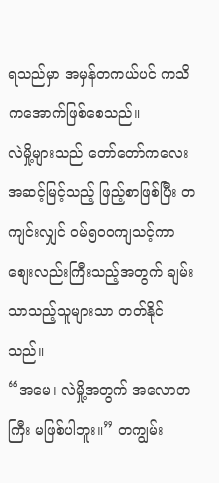ရသည်မှာ အမှန်တကယ်ပင် ကသိကအောက်ဖြစ်စေသည်။
လဲမှို့များသည် တော်တော်ကလေး အဆင့်မြင့်သည့် ဖြည့်စာဖြစ်ပြီး တကျင်းလျှင် ဝမ်၅၀၀ကျသင့်ကာ စျေးလည်းကြီးသည့်အတွက် ချမ်းသာသည့်သူများသာ တတ်နိုင်သည်။
“အမေ၊ လဲမှို့အတွက် အလောတကြီး မဖြစ်ပါဘူး။” တကျွမ်း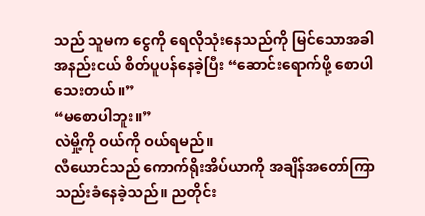သည် သူမက ငွေကို ရေလိုသုံးနေသည်ကို မြင်သောအခါ အနည်းငယ် စိတ်ပူပန်နေခဲ့ပြီး “ဆောင်းရောက်ဖို့ စောပါသေးတယ်။”
“မစောပါဘူး။”
လဲမှို့ကို ဝယ်ကို ဝယ်ရမည်။
လီယောင်သည် ကောက်ရိုးအိပ်ယာကို အချိန်အတော်ကြာ သည်းခံနေခဲ့သည်။ ညတိုင်း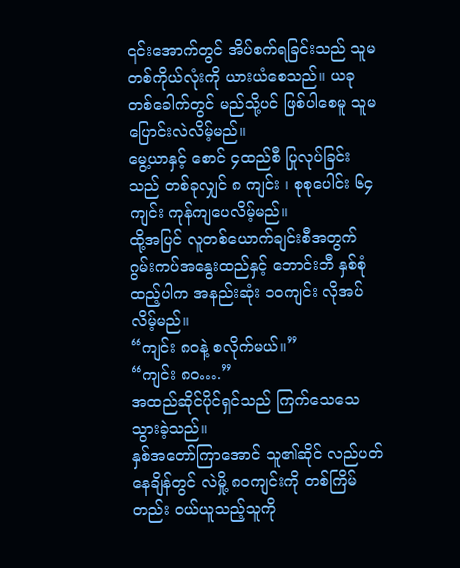၎င်းအောက်တွင် အိပ်စက်ရခြင်းသည် သူမ တစ်ကိုယ်လုံးကို ယားယံစေသည်။ ယခုတစ်ခေါက်တွင် မည်သို့ပင် ဖြစ်ပါစေမူ သူမ ပြောင်းလဲလိမ့်မည်။
မွေ့ယာနှင့် စောင် ၄ထည်စီ ပြုလုပ်ခြင်းသည် တစ်ခုလျှင် ၈ ကျင်း ၊ စုစုပေါင်း ၆၄ကျင်း ကုန်ကျပေလိမ့်မည်။
ထို့အပြင် လူတစ်ယောက်ချင်းစီအတွက် ဂွမ်းကပ်အနွေးထည်နှင့် ဘောင်းဘီ နှစ်စုံထည့်ပါက အနည်းဆုံး ၁၀ကျင်း လိုအပ်လိမ့်မည်။
“ကျင်း ၈၀နဲ့ စလိုက်မယ်။”
“ကျင်း ၈၀….”
အထည်ဆိုင်ပိုင်ရှင်သည် ကြက်သေသေသွားခဲ့သည်။
နှစ်အတော်ကြာအောင် သူ၏ဆိုင် လည်ပတ်နေချိန်တွင် လဲမှို့ ၈၀ကျင်းကို တစ်ကြိမ်တည်း ဝယ်ယူသည့်သူကို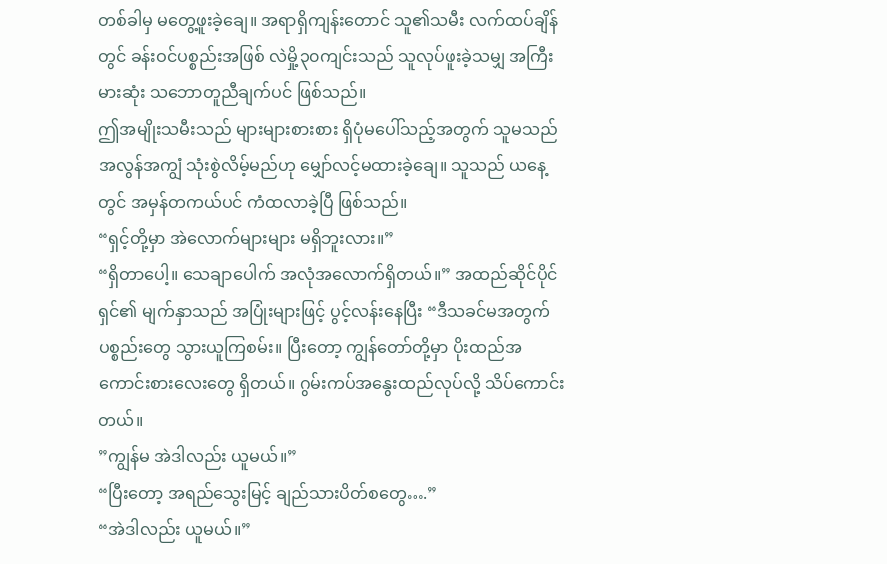တစ်ခါမှ မတွေ့ဖူးခဲ့ချေ။ အရာရှိကျန်းတောင် သူ၏သမီး လက်ထပ်ချိန်တွင် ခန်းဝင်ပစ္စည်းအဖြစ် လဲမှို့၃၀ကျင်းသည် သူလုပ်ဖူးခဲ့သမျှ အကြီးမားဆုံး သဘောတူညီချက်ပင် ဖြစ်သည်။
ဤအမျိုးသမီးသည် များများစားစား ရှိပုံမပေါ်သည့်အတွက် သူမသည် အလွန်အကျွံ သုံးစွဲလိမ့်မည်ဟု မျှော်လင့်မထားခဲ့ချေ။ သူသည် ယနေ့တွင် အမှန်တကယ်ပင် ကံထလာခဲ့ပြီ ဖြစ်သည်။
“ရှင့်တို့မှာ အဲလောက်များများ မရှိဘူးလား။”
“ရှိတာပေါ့။ သေချာပေါက် အလုံအလောက်ရှိတယ်။” အထည်ဆိုင်ပိုင်ရှင်၏ မျက်နှာသည် အပြုံးများဖြင့် ပွင့်လန်းနေပြီး “ဒီသခင်မအတွက် ပစ္စည်းတွေ သွားယူကြစမ်း။ ပြီးတော့ ကျွန်တော်တို့မှာ ပိုးထည်အကောင်းစားလေးတွေ ရှိတယ်။ ဂွမ်းကပ်အနွေးထည်လုပ်လို့ သိပ်ကောင်းတယ်။
”ကျွန်မ အဲဒါလည်း ယူမယ်။”
“ပြီးတော့ အရည်သွေးမြင့် ချည်သားပိတ်စတွေ….”
“အဲဒါလည်း ယူမယ်။”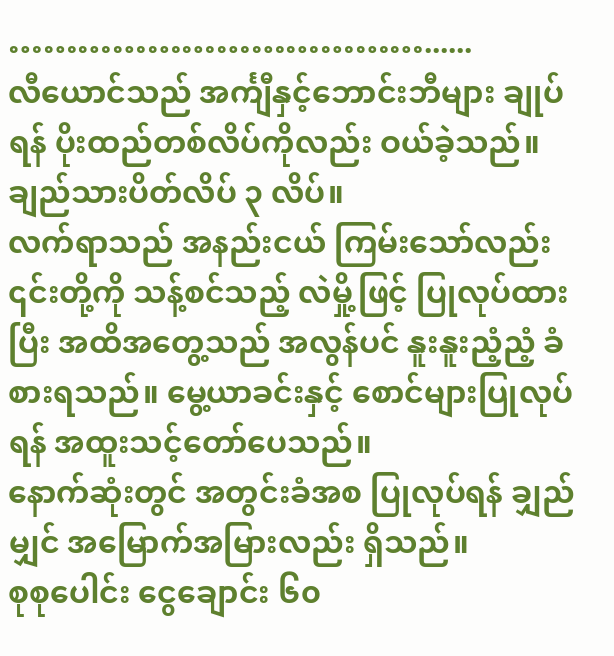………………………………......
လီယောင်သည် အင်္ကျီနှင့်ဘောင်းဘီများ ချုပ်ရန် ပိုးထည်တစ်လိပ်ကိုလည်း ဝယ်ခဲ့သည်။
ချည်သားပိတ်လိပ် ၃ လိပ်။
လက်ရာသည် အနည်းငယ် ကြမ်းသော်လည်း ၎င်းတို့ကို သန့်စင်သည့် လဲမှို့ဖြင့် ပြုလုပ်ထားပြီး အထိအတွေ့သည် အလွန်ပင် နူးနူးညံ့ညံ့ ခံစားရသည်။ မွေ့ယာခင်းနှင့် စောင်များပြုလုပ်ရန် အထူးသင့်တော်ပေသည်။
နောက်ဆုံးတွင် အတွင်းခံအစ ပြုလုပ်ရန် ချှည်မျှင် အမြောက်အမြားလည်း ရှိသည်။
စုစုပေါင်း ငွေချောင်း ၆၀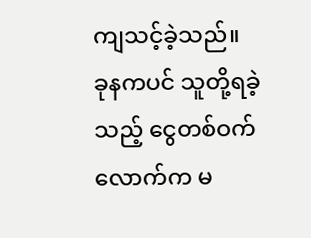ကျသင့်ခဲ့သည်။
ခုနကပင် သူတို့ရခဲ့သည့် ငွေတစ်ဝက်လောက်က မ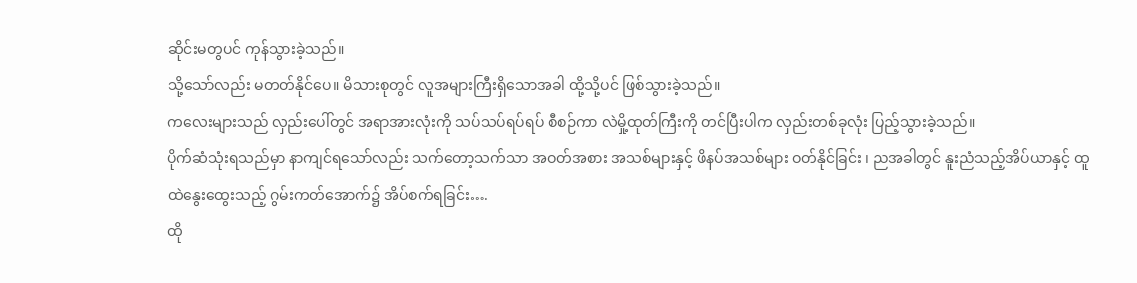ဆိုင်းမတွပင် ကုန်သွားခဲ့သည်။
သို့သော်လည်း မတတ်နိုင်ပေ။ မိသားစုတွင် လူအများကြီးရှိသောအခါ ထို့သို့ပင် ဖြစ်သွားခဲ့သည်။
ကလေးများသည် လှည်းပေါ်တွင် အရာအားလုံးကို သပ်သပ်ရပ်ရပ် စီစဉ်ကာ လဲမှို့ထုတ်ကြီးကို တင်ပြီးပါက လှည်းတစ်ခုလုံး ပြည့်သွားခဲ့သည်။
ပိုက်ဆံသုံးရသည်မှာ နာကျင်ရသော်လည်း သက်တော့သက်သာ အဝတ်အစား အသစ်များနှင့် ဖိနပ်အသစ်များ ဝတ်နိုင်ခြင်း ၊ ညအခါတွင် နူးညံသည့်အိပ်ယာနှင့် ထူထဲနွေးထွေးသည့် ဂွမ်းကတ်အောက်၌ အိပ်စက်ရခြင်း….
ထို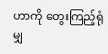ဟာကို တွေးကြည့်ရုံမျှ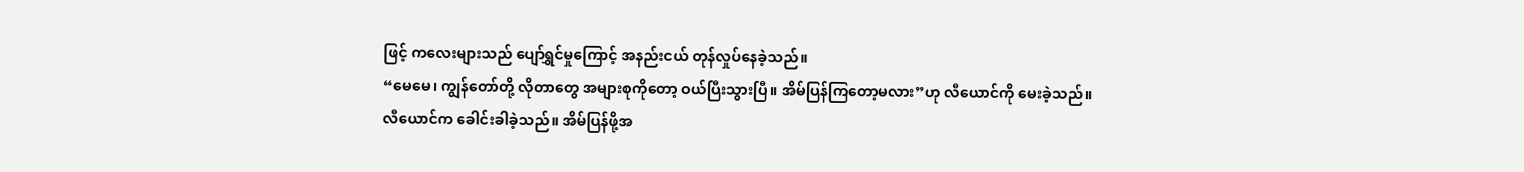ဖြင့် ကလေးများသည် ပျော်ရွှင်မှုကြောင့် အနည်းငယ် တုန်လှုပ်နေခဲ့သည်။
“မေမေ၊ ကျွန်တော်တို့ လိုတာတွေ အများစုကိုတော့ ဝယ်ပြီးသွားပြီ။ အိမ်ပြန်ကြတော့မလား”ဟု လီယောင်ကို မေးခဲ့သည်။
လီယောင်က ခေါင်းခါခဲ့သည်။ အိမ်ပြန်ဖို့အ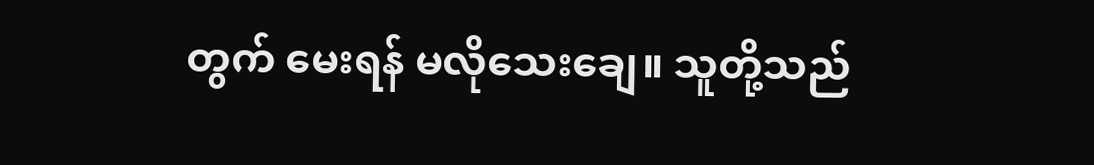တွက် မေးရန် မလိုသေးချေ။ သူတို့သည်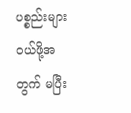ပစ္စည်းများ ဝယ်ဖို့အတွက် မပြီး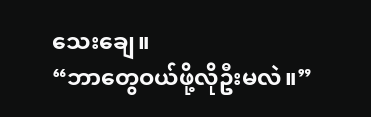သေးချေ။
“ဘာတွေဝယ်ဖို့လိုဦးမလဲ။”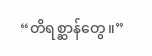“တိရစ္ဆာန်တွေ။”